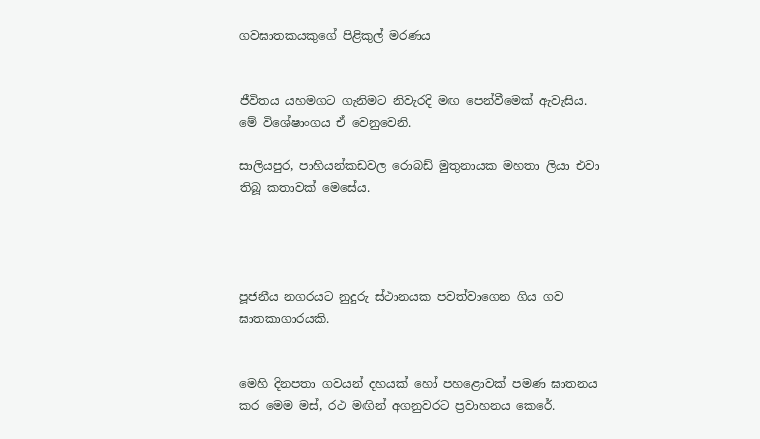ගවඝාතකයකුගේ පිළිකුල් මරණය


ජීවිතය යහමගට ගැනිමට නිවැරදි මඟ පෙන්වීමෙක් ඇවැසිය. මේ විශේෂාංගය ඒ වෙනුවෙනි.

සාලියපුර, පාහියන්කඩවල රොබඩ් මුතුනායක මහතා ලියා එවා තිබූ කතාවක් මෙසේය.




පූජනීය නගරයට නුදුරු ස්ථානයක පවත්වාගෙන ගිය ගව ඝාතකාගාරයකි.


මෙහි දිනපතා ගවයන් දහයක් හෝ පහළොවක් පමණ ඝාතනය කර මෙම මස්, රථ මඟින් අගනුවරට ප්‍රවාහනය කෙරේ.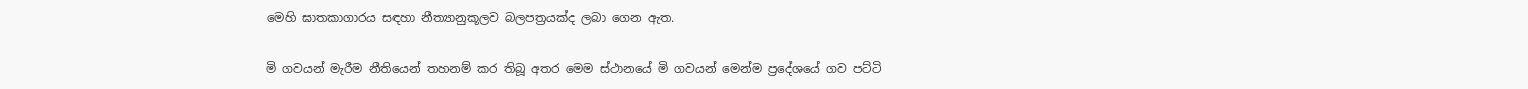මෙහි ඝාතකාගාරය සඳහා නීත්‍යානුකූලව බලපත්‍රයක්ද ලබා ගෙන ඇත.


මි ගවයන් මැරීම නීතියෙන් තහනම් කර තිබූ අතර මෙම ස්ථානයේ මි ගවයන් මෙන්ම ප්‍රදේශයේ ගව පට්ටි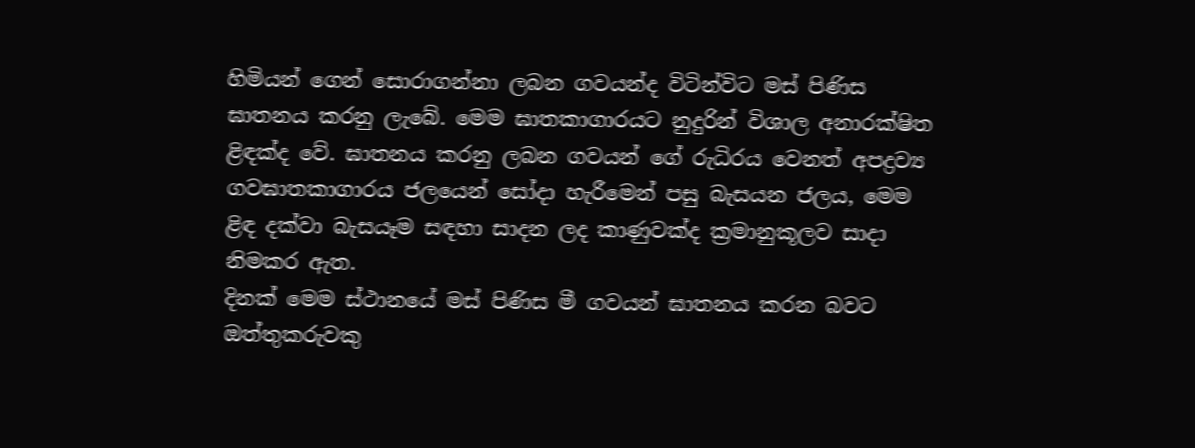හිමියන් ගෙන් සොරාගන්නා ලබන ගවයන්ද විටින්විට මස් පිණිස ඝාතනය කරනු ලැබේ. මෙම ඝාතකාගාරයට නුදුරින් විශාල අනාරක්ෂිත ළිඳක්ද වේ. ඝාතනය කරනු ලබන ගවයන් ගේ රුධිරය වෙනත් අපද්‍රව්‍ය ගවඝාතකාගාරය ජලයෙන් සෝදා හැරීමෙන් පසු බැසයන ජලය, මෙම ළිඳ දක්වා බැසයෑම සඳහා සාදන ලද කාණුවක්ද ක්‍රමානුකූලව සාදා නිමකර ඇත.
දිනක් මෙම ස්ථානයේ මස් පිණිස මී ගවයන් ඝාතනය කරන බවට ඔත්තුකරුවකු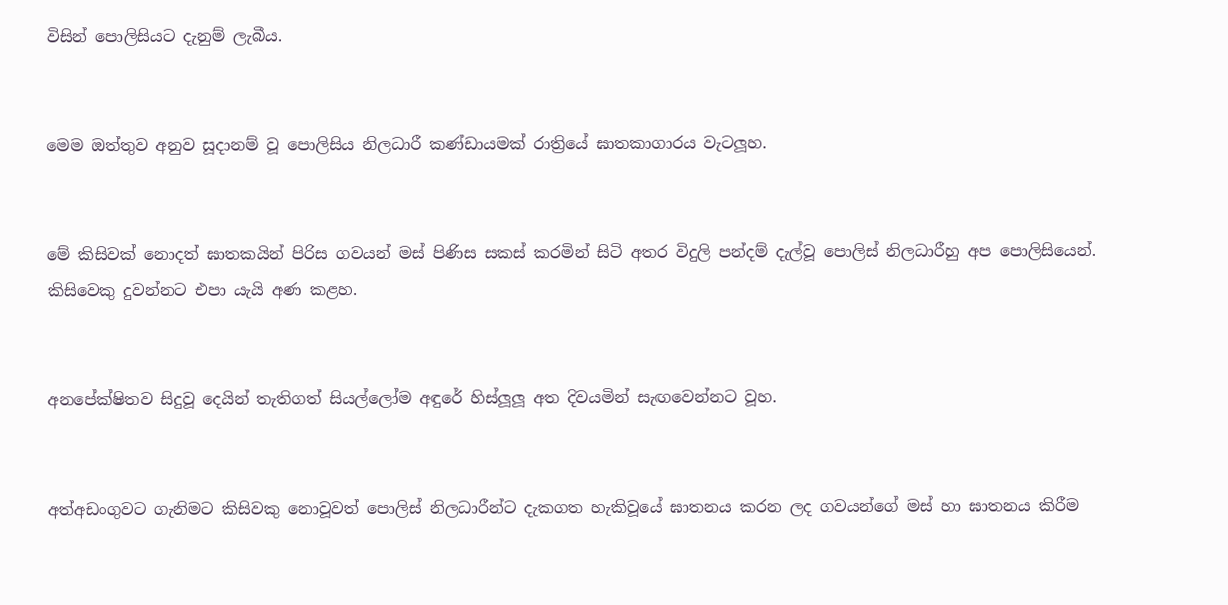විසින් පොලිසියට දැනුම් ලැබීය.


මෙම ඔත්තුව අනුව සූදානම් වූ පොලිසිය නිලධාරී කණ්ඩායමක් රාත්‍රියේ ඝාතකාගාරය වැටලූහ.


මේ කිසිවක් නොදත් ඝාතකයින් පිරිස ගවයන් මස් පිණිස සකස් කරමින් සිටි අතර විදුලි පන්දම් දැල්වූ පොලිස් නිලධාරීහු අප පොලිසියෙන්. කිසිවෙකු දුවන්නට එපා යැයි අණ කළහ.


අනපේක්ෂිතව සිදුවූ දෙයින් තැතිගත් සියල්ලෝම අඳුරේ හිස්ලූලූ අත දිවයමින් සැඟවෙන්නට වූහ.


අත්අඩංගුවට ගැනිමට කිසිවකු නොවූවත් පොලිස් නිලධාරීන්ට දැකගත හැකිවූයේ ඝාතනය කරන ලද ගවයන්ගේ මස් හා ඝාතනය කිරීම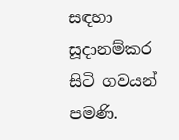සඳහා සූදානම්කර සිටි ගවයන් පමණි.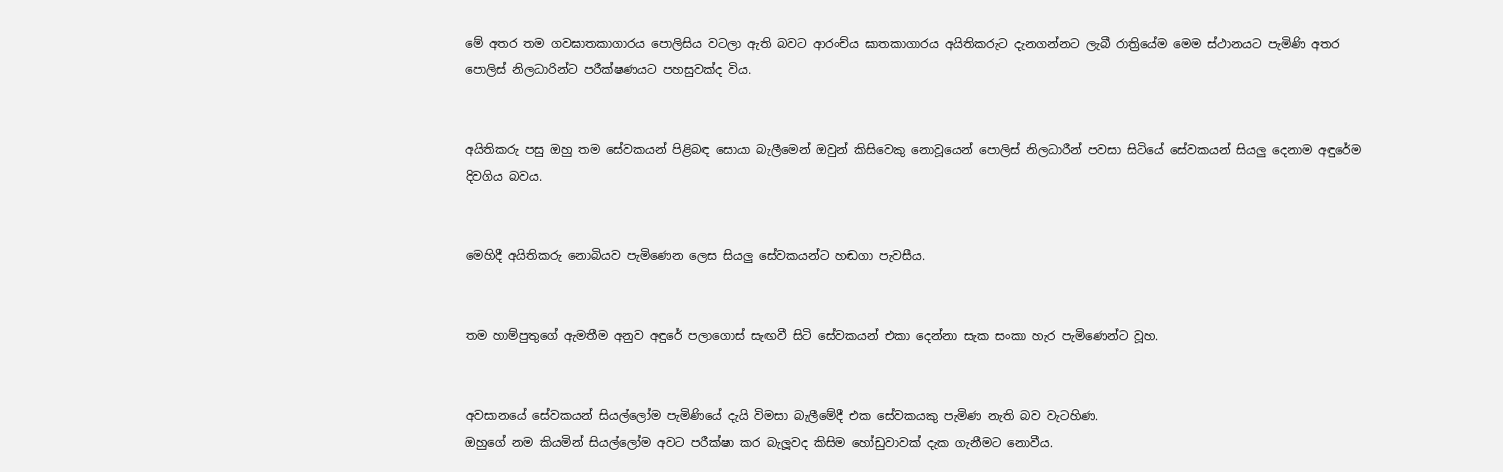මේ අතර තම ගවඝාතකාගාරය පොලිසිය වටලා ඇති බවට ආරංච්ය ඝාතකාගාරය අයිතිකරුට දැනගන්නට ලැබී රාත්‍රියේම මෙම ස්ථානයට පැමිණි අතර පොලිස් නිලධාරින්ට පරීක්ෂණයට පහසුවක්ද විය.


අයිතිකරු පසු ඔහු තම සේවකයන් පිළිබඳ සොයා බැලීමෙන් ඔවුන් කිසිවෙකු නොවූයෙන් පොලිස් නිලධාරීන් පවසා සිටියේ සේවකයන් සියලු දෙනාම අඳුරේම දිවගිය බවය.


මෙහිදී අයිතිකරු නොබියව පැමිණෙන ලෙස සියලු සේවකයන්ට හඬගා පැවසීය.


තම හාම්පුතුගේ ඇමතීම අනුව අඳුරේ පලාගොස් සැඟවී සිටි සේවකයන් එකා දෙන්නා සැක සංකා හැර පැමිණෙන්ට වූහ.


අවසානයේ සේවකයන් සියල්ලෝම පැමිණියේ දැයි විමසා බැලීමේදී එක සේවකයකු පැමිණ නැති බව වැටහිණ.
ඔහුගේ නම කියමින් සියල්ලෝම අවට පරීක්ෂා කර බැලූවද කිසිම හෝඩුවාවක් දැක ගැනීමට නොවීය.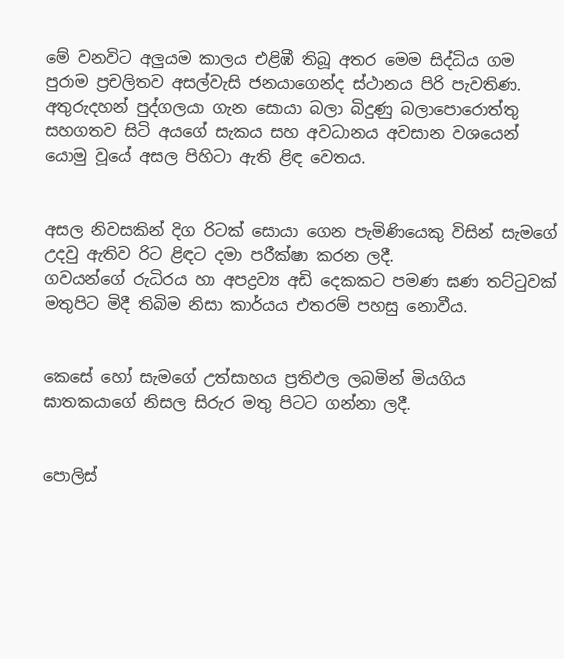මේ වනවිට අලුයම කාලය එළිඹී තිබූ අතර මෙම සිද්ධිය ගම පුරාම ප්‍රචලිතව අසල්වැසි ජනයාගෙන්ද ස්ථානය පිරි පැවතිණ. අතුරුදහන් පුද්ගලයා ගැන සොයා බලා බිදුණු බලාපොරොත්තු සහගතව සිටි අයගේ සැකය සහ අවධානය අවසාන වශයෙන් යොමු වූයේ අසල පිහිටා ඇති ළිඳ වෙතය.


අසල නිවසකින් දිග රිටක් සොයා ගෙන පැමිණියෙකු විසින් සැමගේ උදවු ඇතිව රිට ළිඳට දමා පරීක්ෂා කරන ලදී.
ගවයන්ගේ රුධිරය හා අපද්‍රව්‍ය අඩි දෙකකට පමණ ඝණ තට්ටුවක් මතුපිට මිදී තිබිම නිසා කාර්යය එතරම් පහසු නොවීය.


කෙසේ හෝ සැමගේ උත්සාහය ප්‍රතිඵල ලබමින් මියගිය ඝාතකයාගේ නිසල සිරුර මතු පිටට ගන්නා ලදී.


පොලිස්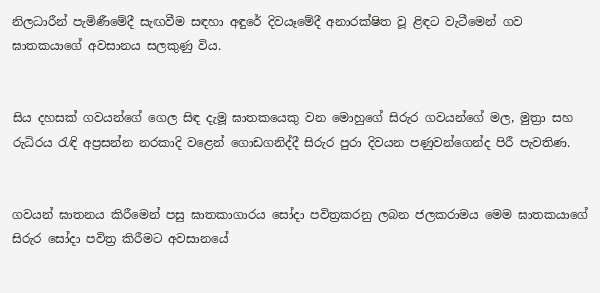නිලධාරීන් පැමිණීමේදී සැඟවීම සඳහා අඳුරේ දිවයෑමේදී අනාරක්ෂිත වූ ළිඳට වැටීමෙන් ගව ඝාතකයාගේ අවසානය සලකුණු විය.


සිය දහසක් ගවයන්ගේ ගෙල සිඳ දැමූ ඝාතකයෙකු වන මොහුගේ සිරුර ගවයන්ගේ මල, මුත්‍රා සහ රුධිරය රැඳි අප්‍රසන්න නරකාදි වළෙන් ගොඩගනිද්දී සිරුර පුරා දිවයන පණුවන්ගෙන්ද පිරී පැවතිණ.


ගවයන් ඝාතනය කිරීමෙන් පසු ඝාතකාගාරය සෝදා පවිත්‍රකරනු ලබන ජලකරාමය මෙම ඝාතකයාගේ සිරුර සෝදා පවිත්‍ර කිරීමට අවසානයේ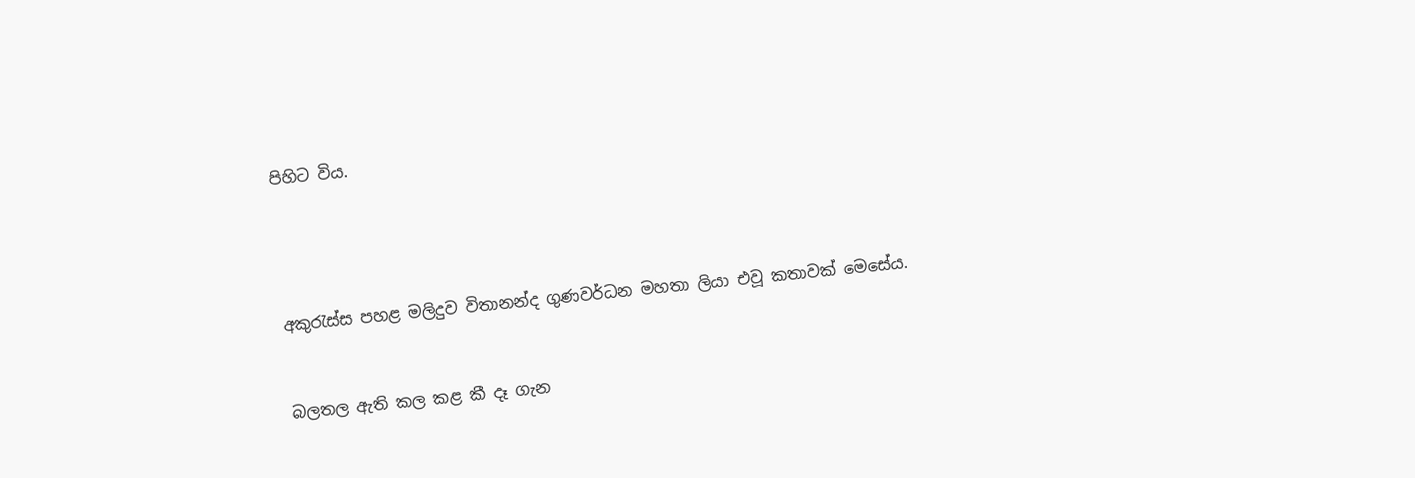පිහිට විය.




අකුරැස්ස පහළ මලිදුව විතානන්ද ගුණවර්ධන මහතා ලියා එවූ කතාවක් මෙසේය.


බලතල ඇති කල කළ කී දෑ ගැන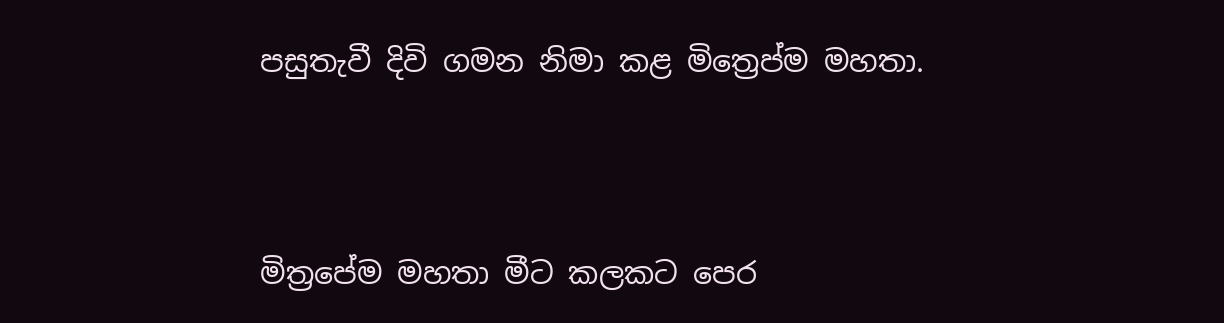පසුතැවී දිවි ගමන නිමා කළ මිත්‍රෙප්‍ම මහතා.



මිත්‍රපේම මහතා මීට කලකට පෙර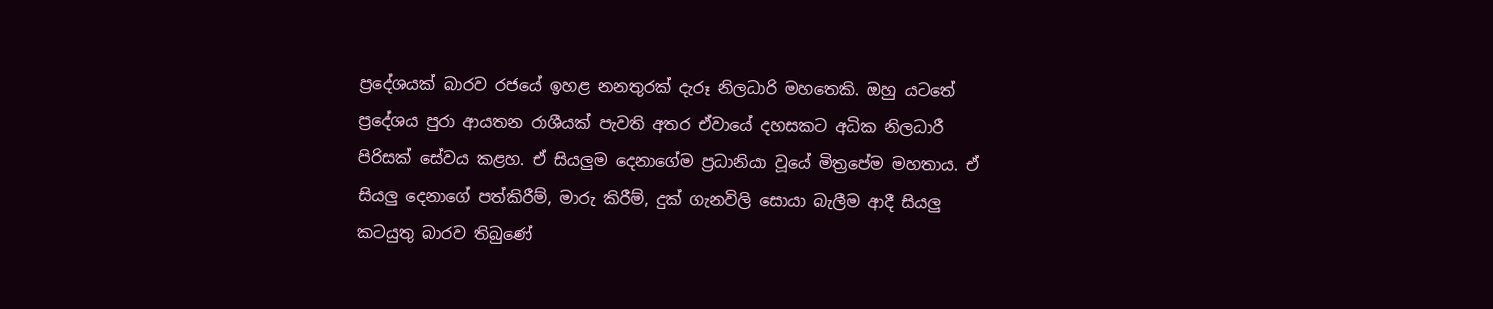ප්‍රදේශයක් බාරව රජයේ ඉහළ නනතුරක් දැරූ නිලධාරි මහතෙකි. ඔහු යටතේ ප්‍රදේශය පුරා ආයතන රාශීයක් පැවති අතර ඒවායේ දහසකට අධික නිලධාරී පිරිසක් සේවය කළහ. ඒ සියලුම දෙනාගේම ප්‍රධානියා වූයේ මිත්‍රපේම මහතාය. ඒ සියලු දෙනාගේ පත්කිරීම්, මාරු කිරීම්, දුක් ගැනවිලි සොයා බැලීම ආදී සියලු කටයුතු බාරව තිබුණේ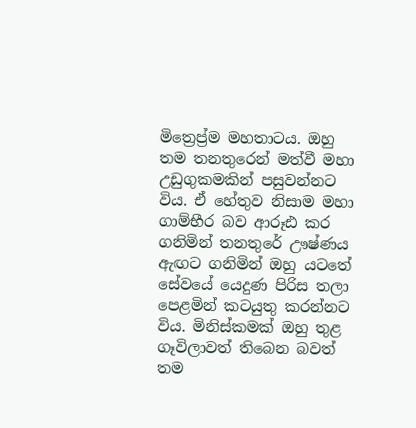මිත්‍රෙප්‍ර්ම මහතාටය. ඔහු තම තනතුරෙන් මත්වී මහා උඩුගුකමකින් පසුවන්නට විය. ඒ හේතුව නිසාම මහා ගාම්භීර බව ආරූඪ කර ගනිමින් තනතුරේ ඌෂ්ණය ඇඟට ගනිමින් ඔහු යටතේ සේවයේ යෙදුණ පිරිස තලා පෙළමින් කටයුතු කරන්නට විය. මිනිස්කමක් ඔහු තුළ ගෑවිලාවත් තිබෙන බවත් තම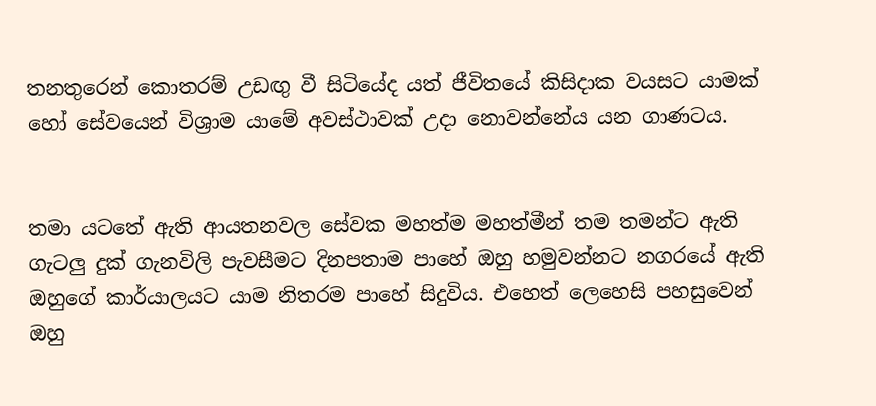තනතුරෙන් කොතරම් උඩඟු වී සිටියේද යත් ජීවිතයේ කිසිදාක වයසට යාමක් හෝ සේවයෙන් විශ්‍රාම යාමේ අවස්ථාවක් උදා නොවන්නේය යන ගාණටය.


තමා යටතේ ඇති ආයතනවල සේවක මහත්ම මහත්මීන් තම තමන්ට ඇති ගැටලු දුක් ගැනවිලි පැවසීමට දිනපතාම පාහේ ඔහු හමුවන්නට නගරයේ ඇති ඔහුගේ කාර්යාලයට යාම නිතරම පාහේ සිදුවිය. එහෙත් ලෙහෙසි පහසුවෙන් ඔහු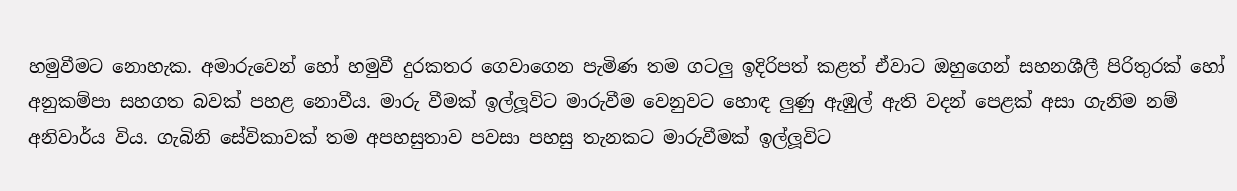හමුවීමට නොහැක. අමාරුවෙන් හෝ හමුවී දුරකතර ගෙවාගෙන පැමිණ තම ගටලු ඉදිරිපත් කළත් ඒවාට ඔහුගෙන් සහනශීලී පිරිතුරක් හෝ අනුකම්පා සහගත බවක් පහළ නොවීය. මාරු වීමක් ඉල්ලූවිට මාරුවීම වෙනුවට හොඳ ලුණු ඇඹුල් ඇති වදන් පෙළක් අසා ගැනිම නම් අනිවාර්ය විය. ගැබිනි සේවිකාවක් තම අපහසුතාව පවසා පහසු තැනකට මාරුවීමක් ඉල්ලූවිට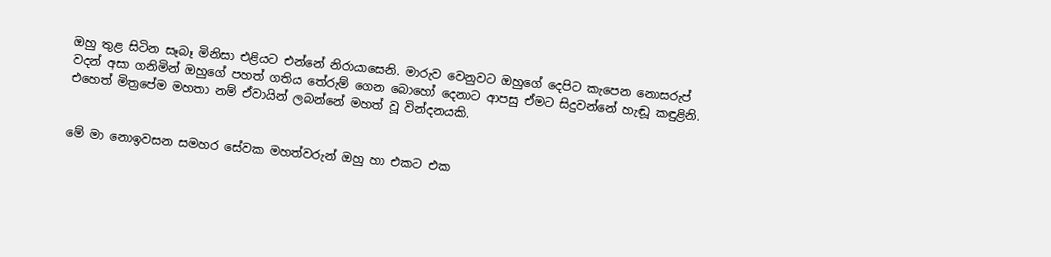ඔහු තුළ සිටින සෑබෑ මිනිසා එළියට එන්නේ නිරායාසෙනි. මාරුව වෙනුවට ඔහුගේ දෙපිට කැපෙන නොසරුප් වදන් අසා ගනිමින් ඔහුගේ පහත් ගතිය තේරුම් ගෙන බොහෝ දෙනාට ආපසු ඒමට සිදුවන්නේ හැඬූ කඳුළිනි. එහෙත් මිත්‍රපේම මහතා නම් ඒවායින් ලබන්නේ මහත් වූ වින්දනයකි.


මේ මා නොඉවසන සමහර සේවක මහත්වරුන් ඔහු හා එකට එක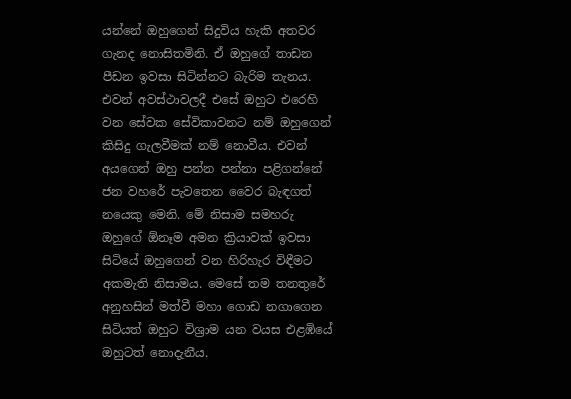යන්නේ ඔහුගෙන් සිදුවිය හැකි අතවර ගැනද නොසිතමිනි. ඒ ඔහුගේ තාඩන පීඩන ඉවසා සිටින්නට බැරිම තැනය. එවන් අවස්ථාවලදී එසේ ඔහුට එරෙහි වන සේවක සේවිකාවනට නම් ඔහුගෙන් කිසිදු ගැලවීමක් නම් නොවීය. එවන් අයගෙන් ඔහු පන්න පන්නා පළිගන්නේ ජන වහරේ පැවතෙන වෛර බැඳගත් නයෙකු මෙනි. මේ නිසාම සමහරු ඔහුගේ ඕනෑම අමන ක්‍රියාවක් ඉවසා සිටියේ ඔහුගෙන් වන හිරිහැර විඳීමට අකමැති නිසාමය. මෙසේ තම තනතුරේ අනුහසින් මත්වී මහා ගොඩ නගාගෙන සිටියත් ඔහුට විශ්‍රාම යන වයස එළඹියේ ඔහුටත් නොදැනීය.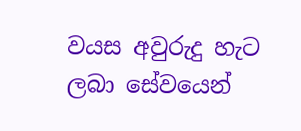වයස අවුරුදු හැට ලබා සේවයෙන්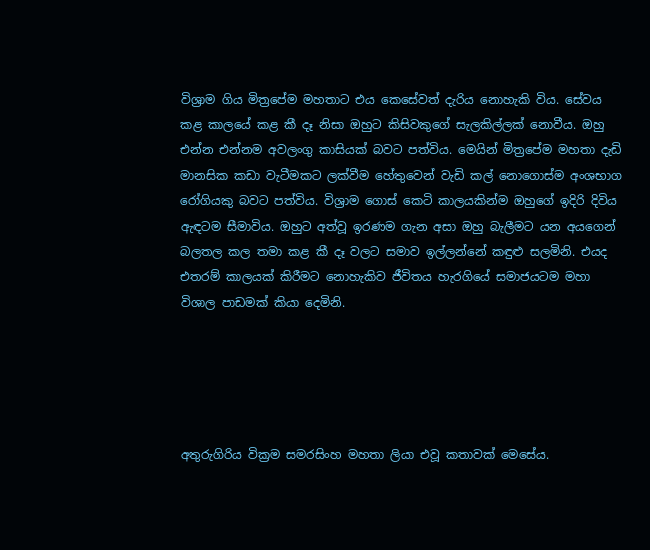විශ්‍රාම ගිය මිත්‍රපේම මහතාට එය කෙසේවත් දැරිය නොහැකි විය. සේවය කළ කාලයේ කළ කී දෑ නිසා ඔහුට කිසිවකුගේ සැලකිල්ලක් නොවීය. ඔහු එන්න එන්නම අවලංගු කාසියක් බවට පත්විය. මෙයින් මිත්‍රපේම මහතා දැඩි මානසික කඩා වැටීමකට ලක්වීම හේතුවෙන් වැඩි කල් නොගොස්ම අංශභාග රෝගියකු බවට පත්විය. විශ්‍රාම ගොස් කෙටි කාලයකින්ම ඔහුගේ ඉදිරි දිවිය ඇඳටම සීමාවිය. ඔහුට අත්වූ ඉරණම ගැන අසා ඔහු බැලීමට යන අයගෙන් බලතල කල තමා කළ කී දෑ වලට සමාව ඉල්ලන්නේ කඳුළු සලමිනි. එයද එතරම් කාලයක් කිරීමට නොහැකිව ජීවිතය හැරගියේ සමාජයටම මහා විශාල පාඩමක් කියා දෙමිනි.





අතුරුගිරිය වික්‍රම සමරසිංහ මහතා ලියා එවූ කතාවක් මෙසේය.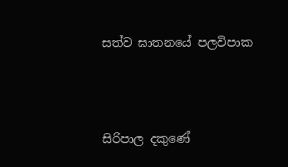සත්ව ඝාතනයේ පලවිපාක



සිරිපාල දකුණේ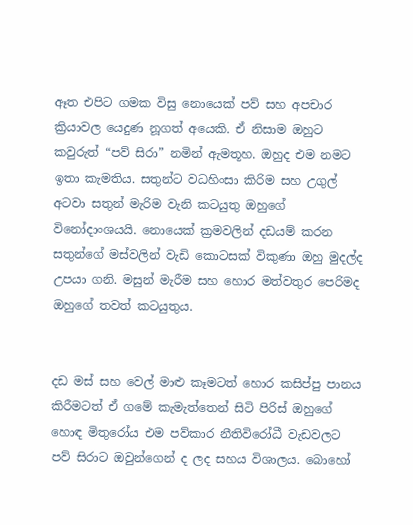ඈත එපිට ගමක විසු නොයෙක් පව් සහ අපචාර ක්‍රියාවල යෙදුණ නූගත් අයෙකි. ඒ නිසාම ඔහුට කවුරුත් “පව් සිරා” නමින් ඇමතූහ. ඔහුද එම නමට ඉතා කැමතිය. සතුන්ට වධහිංසා කිරිම සහ උගුල් අටවා සතුන් මැරිම වැනි කටයුතු ඔහුගේ විනෝදාංශයයි. නොයෙක් ක්‍රමවලින් දඩයම් කරන සතුන්ගේ මස්වලින් වැඩි කොටසක් විකුණා ඔහු මුදල්ද උපයා ගනි. මසුන් මැරීම සහ හොර මත්වතුර පෙරිමද ඔහුගේ තවත් කටයුතුය.


දඩ මස් සහ වෙල් මාළු කෑමටත් හොර කසිප්පු පානය කිරීමටත් ඒ ගමේ කැමැත්තෙන් සිටි පිරිස් ඔහුගේ හොඳ මිතුරෝය එම පව්කාර නීතිවිරෝධී වැඩවලට පව් සිරාට ඔවුන්ගෙන් ද ලද සහය විශාලය. බොහෝ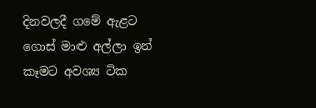දිනවලදී ගමේ ඇළට ගොස් මාළු අල්ලා ඉන් කෑමට අවශ්‍ය ටික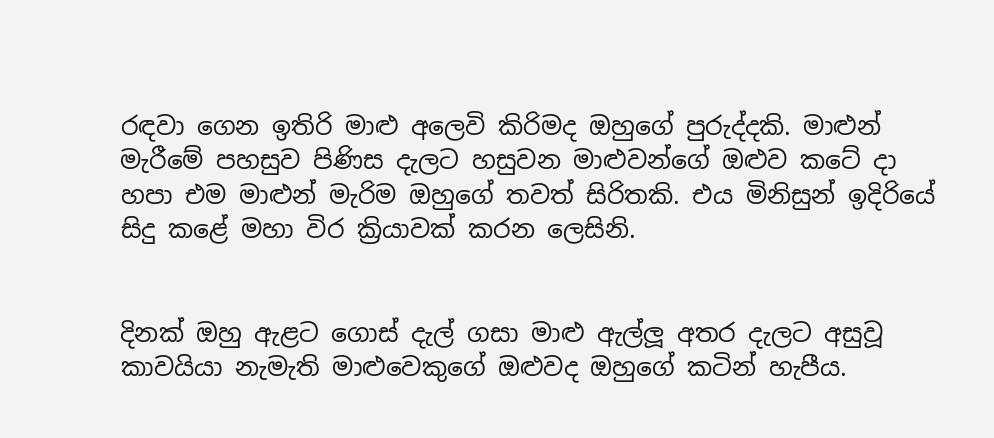රඳවා ගෙන ඉතිරි මාළු අලෙවි කිරිමද ඔහුගේ පුරුද්දකි. මාළුන් මැරීමේ පහසුව පිණිස දැලට හසුවන මාළුවන්ගේ ඔළුව කටේ දා හපා එම මාළුන් මැරිම ඔහුගේ තවත් සිරිතකි. එය මිනිසුන් ඉදිරියේ සිදු කළේ මහා විර ක්‍රියාවක් කරන ලෙසිනි.


දිනක් ඔහු ඇළට ගොස් දැල් ගසා මාළු ඇල්ලූ අතර දැලට අසුවූ කාවයියා නැමැති මාළුවෙකුගේ ඔළුවද ඔහුගේ කටින් හැපීය.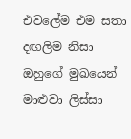එවලේම එම සතා දඟලිම නිසා ඔහුගේ මුඛයෙන් මාළුවා ලිස්සා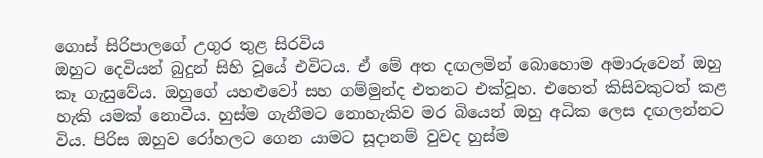ගොස් සිරිපාලගේ උගුර තුළ සිරවිය
ඔහුට දෙවියන් බුදුන් සිහි වූයේ එවිටය. ඒ මේ අත දඟලමින් බොහොම අමාරුවෙන් ඔහු කෑ ගැසුවේය. ඔහුගේ යහළුවෝ සහ ගම්මුන්ද එතනට එක්වූහ. එහෙත් කිසිවකුටත් කළ හැකි යමක් නොවීය. හුස්ම ගැනීමට නොහැකිව මර බියෙන් ඔහු අධික ලෙස දඟලන්නට විය. පිරිස ඔහුව රෝහලට ගෙන යාමට සූදානම් වුවද හුස්ම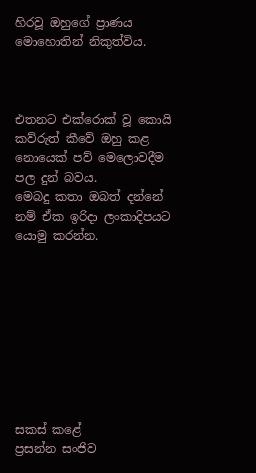හිරවූ ඔහුගේ ප්‍රාණය මොහොතින් නිකුත්විය.



එතනට එක්රොක් වූ කොයි කව්රුත් කීවේ ඔහු කළ නොයෙක් පව් මෙලොවදීම පල දුන් බවය.
මෙබදු කතා ඔබත් දන්නේ නම් ඒක ඉරිදා ලංකාදිපයට යොමු කරන්න.









සකස් කළේ
ප්‍රසන්න සංජිව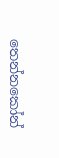තෙන්නකෝන්